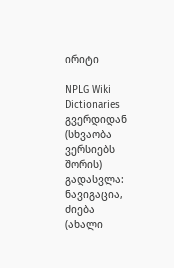ირიტი

NPLG Wiki Dictionaries გვერდიდან
(სხვაობა ვერსიებს შორის)
გადასვლა: ნავიგაცია, ძიება
(ახალი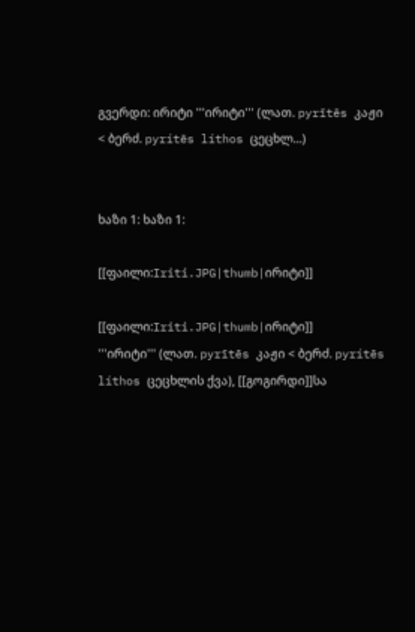გვერდი: ირიტი '''ირიტი''' (ლათ. pyrītēs კაჟი < ბერძ. pyrítēs líthos ცეცხლ...)


ხაზი 1: ხაზი 1:

[[ფაილი:Iriti.JPG|thumb|ირიტი]]

[[ფაილი:Iriti.JPG|thumb|ირიტი]]
'''ირიტი''' (ლათ. pyrītēs კაჟი < ბერძ. pyrítēs líthos ცეცხლის ქვა), [[გოგირდი]]სა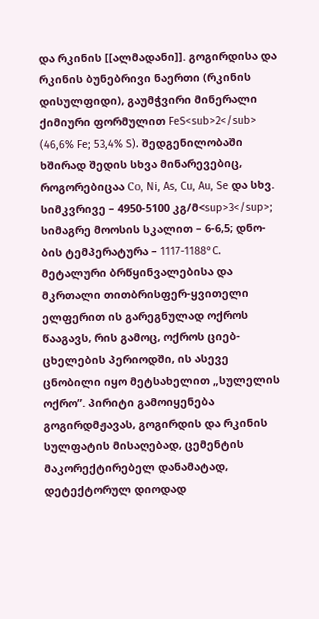და რკინის [[ალმადანი]]. გოგირდისა და რკინის ბუნებრივი ნაერთი (რკინის დისულფიდი), გაუმჭვირი მინერალი ქიმიური ფორმულით FeS<sub>2</sub> (46,6% Fe; 53,4% S). შედგენილობაში ხშირად შედის სხვა მინარევებიც, როგორებიცაა Со, Ni, As, Cu, Au, Se და სხვ. სიმკვრივე – 4950-5100 კგ/მ<sup>3</sup>; სიმაგრე მოოსის სკალით – 6-6,5; დნო-ბის ტემპერატურა – 1117-1188°C. მეტალური ბრწყინვალებისა და მკრთალი თითბრისფერ-ყვითელი ელფერით ის გარეგნულად ოქროს წააგავს, რის გამოც, ოქროს ციებ-ცხელების პერიოდში, ის ასევე ცნობილი იყო მეტსახელით „სულელის ოქრო”. პირიტი გამოიყენება გოგირდმჟავას, გოგირდის და რკინის სულფატის მისაღებად, ცემენტის მაკორექტირებელ დანამატად, დეტექტორულ დიოდად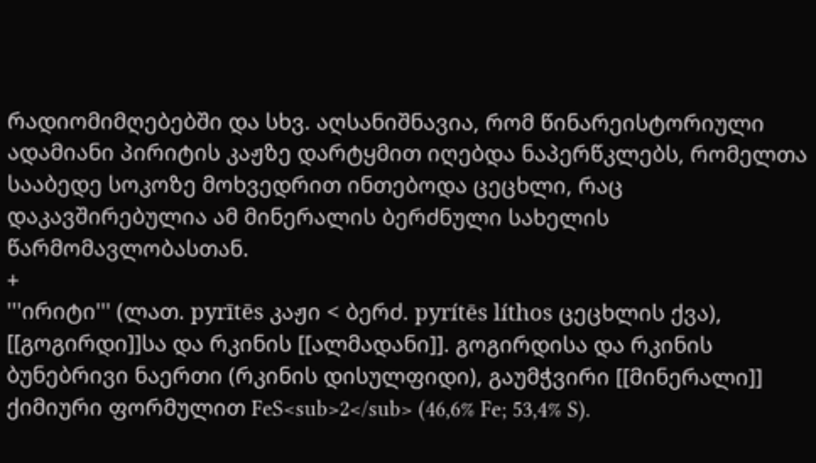რადიომიმღებებში და სხვ. აღსანიშნავია, რომ წინარეისტორიული ადამიანი პირიტის კაჟზე დარტყმით იღებდა ნაპერწკლებს, რომელთა სააბედე სოკოზე მოხვედრით ინთებოდა ცეცხლი, რაც დაკავშირებულია ამ მინერალის ბერძნული სახელის წარმომავლობასთან.
+
'''ირიტი''' (ლათ. pyrītēs კაჟი < ბერძ. pyrítēs líthos ცეცხლის ქვა), [[გოგირდი]]სა და რკინის [[ალმადანი]]. გოგირდისა და რკინის ბუნებრივი ნაერთი (რკინის დისულფიდი), გაუმჭვირი [[მინერალი]] ქიმიური ფორმულით FeS<sub>2</sub> (46,6% Fe; 53,4% S).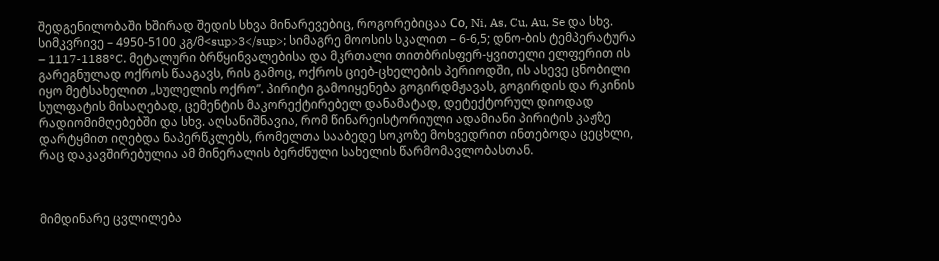შედგენილობაში ხშირად შედის სხვა მინარევებიც, როგორებიცაა Со, Ni, As, Cu, Au, Se და სხვ. სიმკვრივე – 4950-5100 კგ/მ<sup>3</sup>; სიმაგრე მოოსის სკალით – 6-6,5; დნო-ბის ტემპერატურა – 1117-1188°C. მეტალური ბრწყინვალებისა და მკრთალი თითბრისფერ-ყვითელი ელფერით ის გარეგნულად ოქროს წააგავს, რის გამოც, ოქროს ციებ-ცხელების პერიოდში, ის ასევე ცნობილი იყო მეტსახელით „სულელის ოქრო”. პირიტი გამოიყენება გოგირდმჟავას, გოგირდის და რკინის სულფატის მისაღებად, ცემენტის მაკორექტირებელ დანამატად, დეტექტორულ დიოდად რადიომიმღებებში და სხვ. აღსანიშნავია, რომ წინარეისტორიული ადამიანი პირიტის კაჟზე დარტყმით იღებდა ნაპერწკლებს, რომელთა სააბედე სოკოზე მოხვედრით ინთებოდა ცეცხლი, რაც დაკავშირებულია ამ მინერალის ბერძნული სახელის წარმომავლობასთან.



მიმდინარე ცვლილება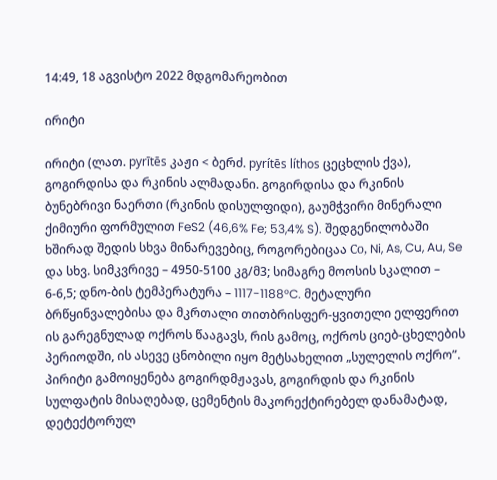14:49, 18 აგვისტო 2022 მდგომარეობით

ირიტი

ირიტი (ლათ. pyrītēs კაჟი < ბერძ. pyrítēs líthos ცეცხლის ქვა), გოგირდისა და რკინის ალმადანი. გოგირდისა და რკინის ბუნებრივი ნაერთი (რკინის დისულფიდი), გაუმჭვირი მინერალი ქიმიური ფორმულით FeS2 (46,6% Fe; 53,4% S). შედგენილობაში ხშირად შედის სხვა მინარევებიც, როგორებიცაა Со, Ni, As, Cu, Au, Se და სხვ. სიმკვრივე – 4950-5100 კგ/მ3; სიმაგრე მოოსის სკალით – 6-6,5; დნო-ბის ტემპერატურა – 1117-1188°C. მეტალური ბრწყინვალებისა და მკრთალი თითბრისფერ-ყვითელი ელფერით ის გარეგნულად ოქროს წააგავს, რის გამოც, ოქროს ციებ-ცხელების პერიოდში, ის ასევე ცნობილი იყო მეტსახელით „სულელის ოქრო”. პირიტი გამოიყენება გოგირდმჟავას, გოგირდის და რკინის სულფატის მისაღებად, ცემენტის მაკორექტირებელ დანამატად, დეტექტორულ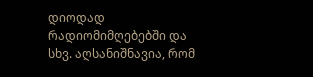დიოდად რადიომიმღებებში და სხვ. აღსანიშნავია, რომ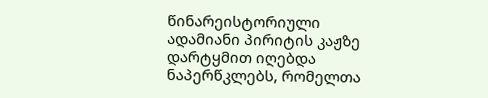წინარეისტორიული ადამიანი პირიტის კაჟზე დარტყმით იღებდა ნაპერწკლებს, რომელთა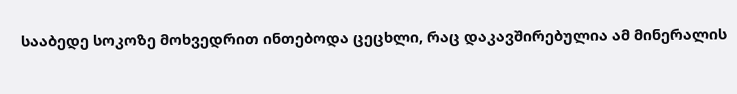სააბედე სოკოზე მოხვედრით ინთებოდა ცეცხლი, რაც დაკავშირებულია ამ მინერალის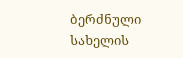ბერძნული სახელის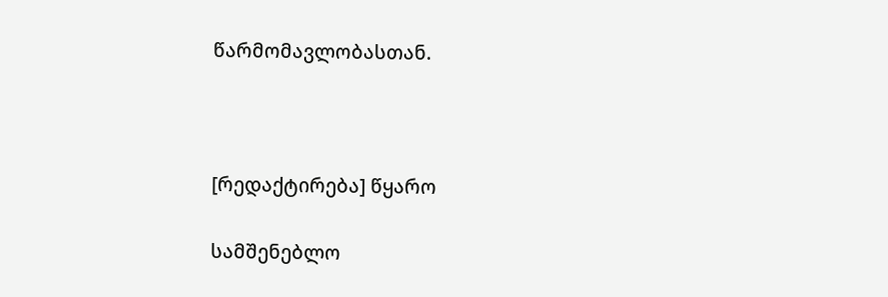წარმომავლობასთან.



[რედაქტირება] წყარო

სამშენებლო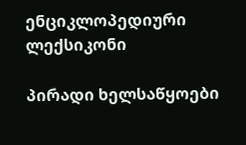ენციკლოპედიური ლექსიკონი

პირადი ხელსაწყოები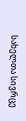სახელთა სივრცე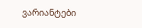ვარიანტები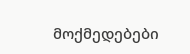მოქმედებები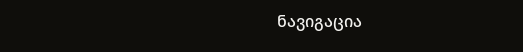ნავიგაცია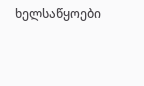ხელსაწყოები